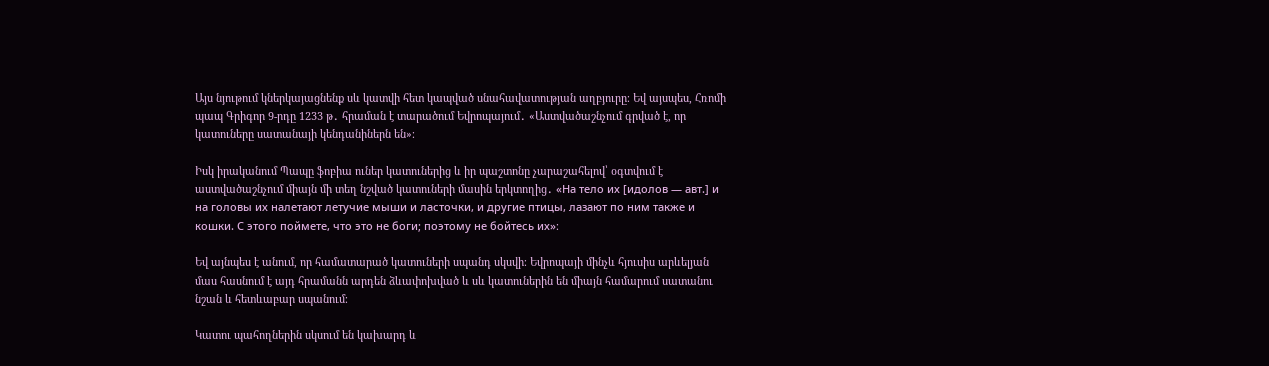Այս նյութում կներկայացնենք սև կատվի հետ կապված սնահավատության աղբյուրը։ Եվ այսպես, Հռոմի պապ Գրիգոր 9-րդը 1233 թ․ հրաման է տարածում Եվրոպայում․ «Աստվածաշնչում գրված է, որ կատուները սատանայի կենդանիներն են»։

Իսկ իրականում Պապը ֆոբիա ուներ կատուներից և իր պաշտոնը չարաշահելով՝ օգտվում է աստվածաշնչում միայն մի տեղ նշված կատուների մասին երկտողից․ «На тело их [идолов — авт.] и на головы их налетают летучие мыши и ласточки, и другие птицы, лазают по ним также и кошки. С этого поймете, что это не боги; поэтому не бойтесь их»։

Եվ այնպես է անում, որ համատարած կատուների սպանդ սկսվի։ Եվրոպայի մինչև հյուսիս արևելյան մաս հասնում է այդ հրամանն արդեն ձևափոխված և սև կատուներին են միայն համարում սատանու նշան և հետևաբար սպանում։

Կատու պահողներին սկսում են կախարդ և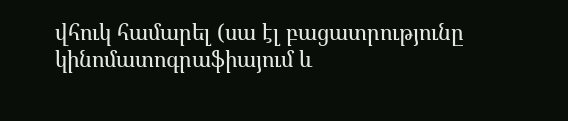վհուկ համարել (սա էլ բացատրությունը կինոմատոգրաֆիայում և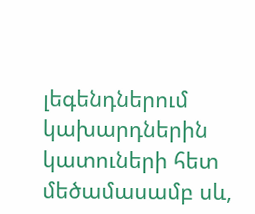լեգենդներում կախարդներին կատուների հետ մեծամասամբ սև,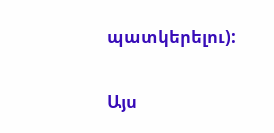պատկերելու):

Այս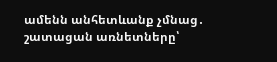ամենն անհետևանք չմնաց․ շատացան առնետները՝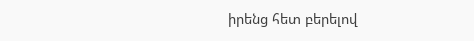իրենց հետ բերելով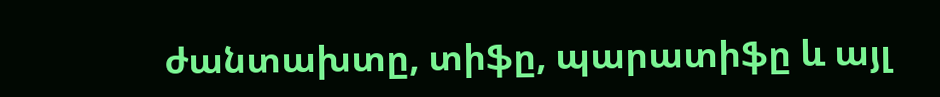ժանտախտը, տիֆը, պարատիֆը և այլ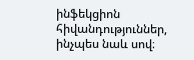ինֆեկցիոն հիվանդություններ, ինչպես նաև սով։